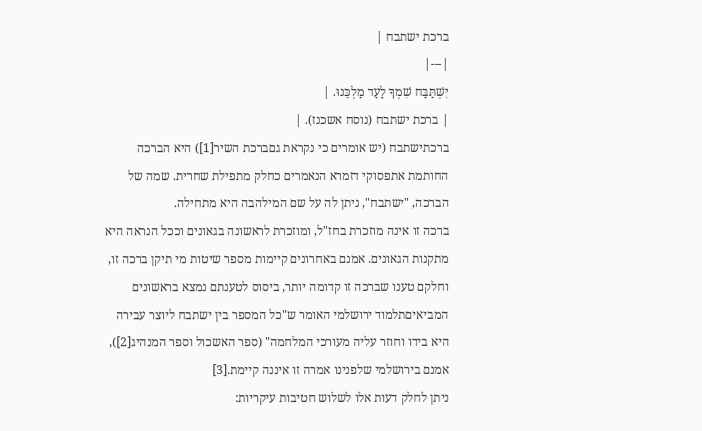ברכת ישתבח |
|---|
יִשְׁתַּבַּח שִׁמְךָ לָעַד מַלְכֵּנוּ. |
| ברכת ישתבח (נוסח אשכנז). |
ברכתישתבח (יש אומרים כי נקראת גםברכת השיר[1]) היא הברכה החותמת אתפסוקי דזמרא הנאמרים כחלק מתפילת שחרית. שמה של הברכה, "ישתבח", ניתן לה על שם המילהבה היא מתחילה.
ברכה זו אינה מוזכרת בחז"ל, ומוזכרת לראשונה בגאונים וככל הנראה היא מתקנות הגאונים. אמנם באחרונים קיימות מספר שיטות מי תיקן ברכה זו, וחלקם טענו שברכה זו קדומה יותר, ביסוס לטענתם נמצא בראשונים המביאיםתלמוד ירושלמי האומר ש"כל המספר בין ישתבח ליוצר עבירה היא בידו וחוזר עליה מעורכי המלחמה" (ספר האשכול וספר המנהיג[2]), אמנם בירושלמי שלפנינו אמרה זו איננה קיימת.[3]
ניתן לחלק דעות אלו לשלוש חטיבות עיקריות: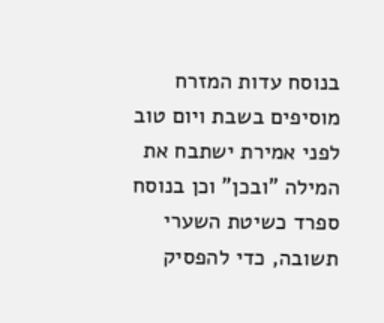בנוסח עדות המזרח מוסיפים בשבת ויום טוב לפני אמירת ישתבח את המילה "ובכן" וכן בנוסח ספרד כשיטת השערי תשובה, כדי להפסיק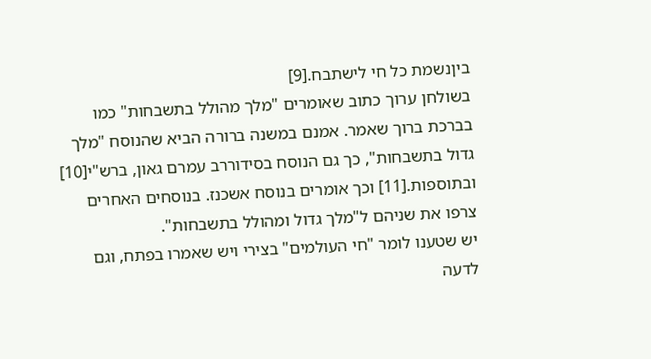ביןנשמת כל חי לישתבח.[9]
בשולחן ערוך כתוב שאומרים "מלך מהולל בתשבחות" כמו בברכת ברוך שאמר. אמנם במשנה ברורה הביא שהנוסח "מלך גדול בתשבחות", כך גם הנוסח בסידוררב עמרם גאון, ברש"י[10] ובתוספות.[11] וכך אומרים בנוסח אשכנז. בנוסחים האחרים צרפו את שניהם ל"מלך גדול ומהולל בתשבחות".
יש שטענו לומר "חי העולמים" בצירי ויש שאמרו בפתח, וגם לדעה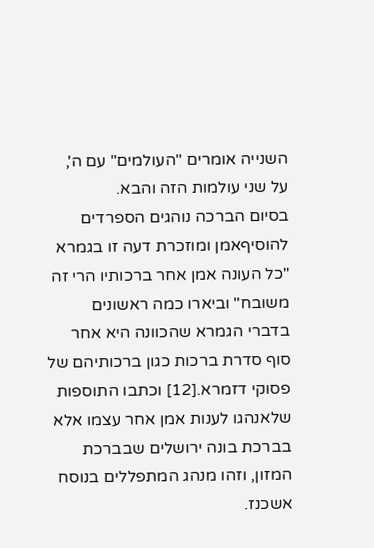השנייה אומרים "העולמים" עם ה', על שני עולמות הזה והבא.
בסיום הברכה נוהגים הספרדים להוסיףאמן ומוזכרת דעה זו בגמרא "כל העונה אמן אחר ברכותיו הרי זה משובח" וביארו כמה ראשונים בדברי הגמרא שהכוונה היא אחר סוף סדרת ברכות כגון ברכותיהם של פסוקי דזמרא.[12] וכתבו התוספות שלאנהגו לענות אמן אחר עצמו אלא בברכת בונה ירושלים שבברכת המזון, וזהו מנהג המתפללים בנוסח אשכנז.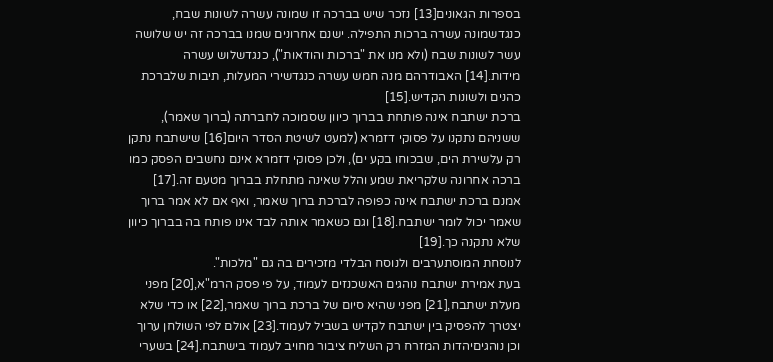בספרות הגאונים[13] נזכר שיש בברכה זו שמונה עשרה לשונות שבח, כנגדשמונה עשרה ברכות התפילה. ישנם אחרונים שמנו בברכה זה יש שלושה עשר לשונות שבח (ולא מנו את "ברכות והודאות"), כנגדשלוש עשרה מידות.[14] האבודרהם מנה חמש עשרה כנגדשירי המעלות, תיבות שלברכת כהנים ולשונות הקדיש.[15]
ברכת ישתבח אינה פותחת בברוך כיוון שסמוכה לחברתה (ברוך שאמר), ששניהם נתקנו על פסוקי דזמרא (למעט לשיטת הסדר היום[16] שישתבח נתקן רק עלשירת הים, שבכוחו בקע ים), ולכן פסוקי דזמרא אינם נחשבים הפסק כמו ברכה אחרונה שלקריאת שמע והלל שאינה מתחלת בברוך מטעם זה.[17] אמנם ברכת ישתבח אינה כפופה לברכת ברוך שאמר, ואף אם לא אמר ברוך שאמר יכול לומר ישתבח.[18] וגם כשאמר אותה לבד אינו פותח בה בברוך כיוון שלא נתקנה כך.[19]
לנוסחת המוסתערבים ולנוסח הבלדי מזכירים בה גם "מלכות".
בעת אמירת ישתבח נוהגים האשכנזים לעמוד, על פי פסק הרמ"א,[20] מפני מעלת ישתבח,[21] מפני שהיא סיום של ברכת ברוך שאמר,[22] או כדי שלא יצטרך להפסיק בין ישתבח לקדיש בשביל לעמוד.[23] אולם לפי השולחן ערוך וכן נוהגיםיהדות המזרח רק השליח ציבור מחויב לעמוד בישתבח.[24] בשערי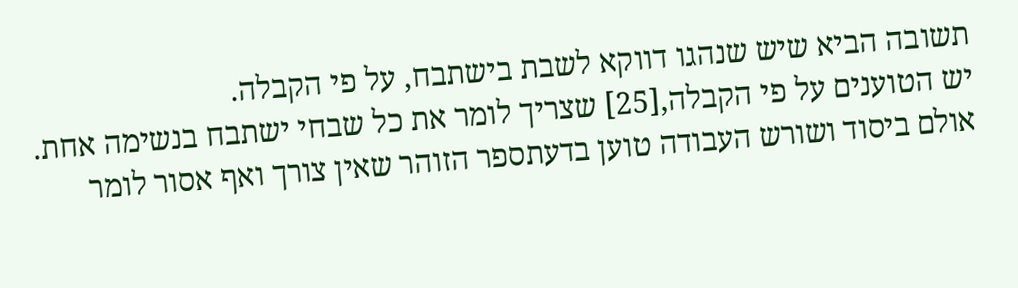תשובה הביא שיש שנהגו דווקא לשבת בישתבח, על פי הקבלה.
יש הטוענים על פי הקבלה,[25] שצריך לומר את כל שבחי ישתבח בנשימה אחת. אולם ביסוד ושורש העבודה טוען בדעתספר הזוהר שאין צורך ואף אסור לומר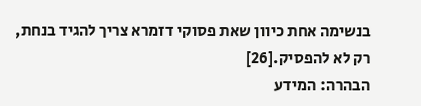בנשימה אחת כיוון שאת פסוקי דזמרא צריך להגיד בנחת, רק לא להפסיק.[26]
הבהרה: המידע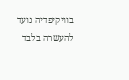בוויקיפדיה נועד להעשרה בלבד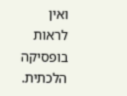ואין לראות בופסיקה הלכתית.